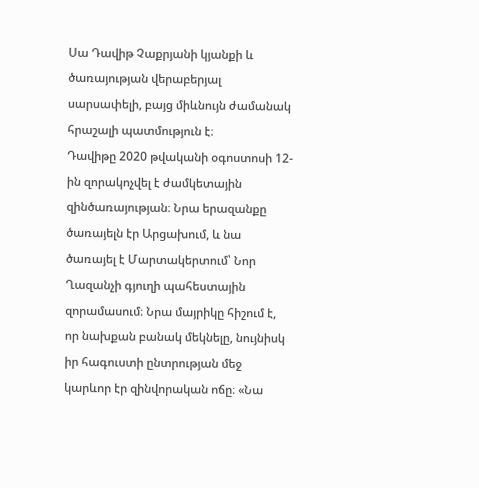Սա Դավիթ Չաքրյանի կյանքի և ծառայության վերաբերյալ սարսափելի, բայց միևնույն ժամանակ հրաշալի պատմություն է։
Դավիթը 2020 թվականի օգոստոսի 12-ին զորակոչվել է ժամկետային զինծառայության։ Նրա երազանքը ծառայելն էր Արցախում, և նա ծառայել է Մարտակերտում՝ Նոր Ղազանչի գյուղի պահեստային զորամասում։ Նրա մայրիկը հիշում է, որ նախքան բանակ մեկնելը, նույնիսկ իր հագուստի ընտրության մեջ կարևոր էր զինվորական ոճը։ «Նա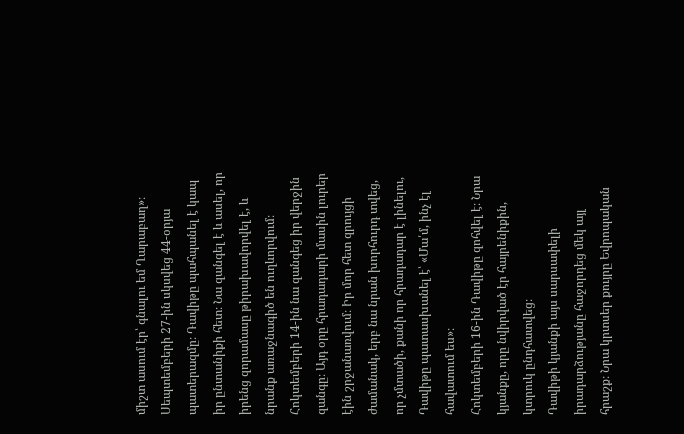միշտ ասում էր՝ գնալու եմ Ղարաբաղ»։
Սեպտեմբերի 27-ին սկսվեց 44-օրյա պատերազմը։ Դավիթը պահպանել է կապ իր ընտանիքի հետ։ Նա զանգել է և ասել, որ իրենց զորամասը թիրախավորվել է, և նրանք առաջնագիծ են ուղևորվում։ Հոկտեմբերի 14-ին նա զանգեց իր վերջին զանգը։ Այդ օրը հրադադարի մասին լուրեր էին շրջանառվում։ Իր մոր հետ զրույցի ժամանակ, երբ նա նրան խորհուրդ տվեց, որ չմտածի, քանի որ հրադադար է լինելու, Դավիթը պատասխանել է՝ «Մա՛մ, ինչ էլ հավատում ես»։
Հոկտեմբերի 16-ին Դավիթը զոհվել է։ Նրա կյանքը, որը նվիրված էր հայրենիքին, կտրուկ ընդհատվեց։
Դավիթի կյանքի այս սարսափելի իրադարձությանը հաջորդեց մեկ այլ հրաշք։ Նրա կրտսեր քույրը Եվրոպական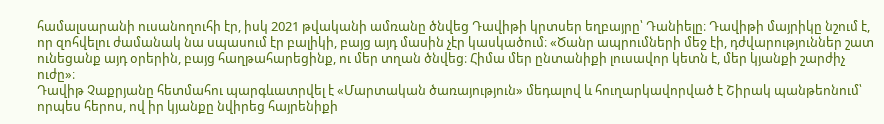համալսարանի ուսանողուհի էր, իսկ 2021 թվականի ամռանը ծնվեց Դավիթի կրտսեր եղբայրը՝ Դանիելը։ Դավիթի մայրիկը նշում է, որ զոհվելու ժամանակ նա սպասում էր բալիկի, բայց այդ մասին չէր կասկածում։ «Ծանր ապրումների մեջ էի, դժվարություններ շատ ունեցանք այդ օրերին, բայց հաղթահարեցինք, ու մեր տղան ծնվեց։ Հիմա մեր ընտանիքի լուսավոր կետն է, մեր կյանքի շարժիչ ուժը»։
Դավիթ Չաքրյանը հետմահու պարգևատրվել է «Մարտական ծառայություն» մեդալով և հուղարկավորված է Շիրակ պանթեոնում՝ որպես հերոս, ով իր կյանքը նվիրեց հայրենիքի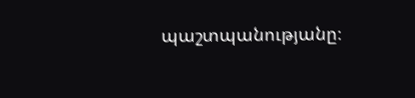պաշտպանությանը։